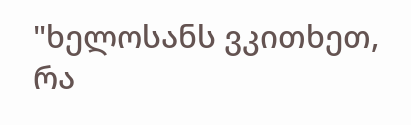"ხელოსანს ვკითხეთ, რა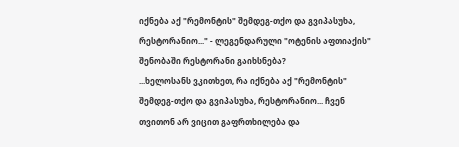იქნება აქ "რემონტის" შემდეგ-თქო და გვიპასუხა, რესტორანიო..." - ლეგენდარული "ოტენის აფთიაქის" შენობაში რესტორანი გაიხსნება?
...ხელოსანს ვკითხეთ, რა იქნება აქ "რემონტის" შემდეგ-თქო და გვიპასუხა, რესტორანიო... ჩვენ თვითონ არ ვიცით გაფრთხილება და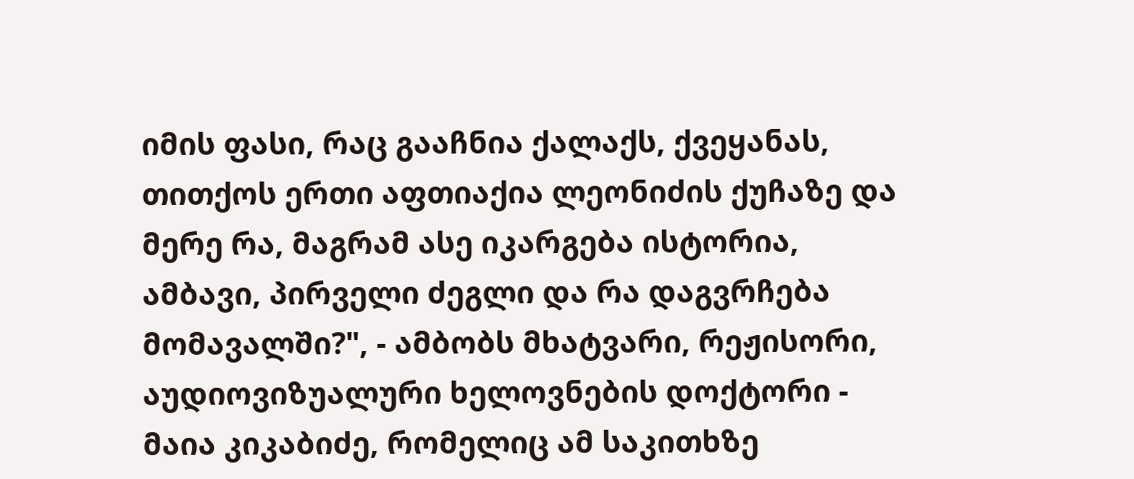იმის ფასი, რაც გააჩნია ქალაქს, ქვეყანას, თითქოს ერთი აფთიაქია ლეონიძის ქუჩაზე და მერე რა, მაგრამ ასე იკარგება ისტორია, ამბავი, პირველი ძეგლი და რა დაგვრჩება მომავალში?", - ამბობს მხატვარი, რეჟისორი, აუდიოვიზუალური ხელოვნების დოქტორი - მაია კიკაბიძე, რომელიც ამ საკითხზე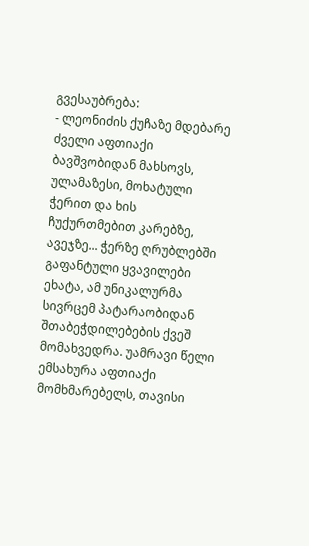გვესაუბრება:
- ლეონიძის ქუჩაზე მდებარე ძველი აფთიაქი ბავშვობიდან მახსოვს, ულამაზესი, მოხატული ჭერით და ხის ჩუქურთმებით კარებზე, ავეჯზე... ჭერზე ღრუბლებში გაფანტული ყვავილები ეხატა, ამ უნიკალურმა სივრცემ პატარაობიდან შთაბეჭდილებების ქვეშ მომახვედრა. უამრავი წელი ემსახურა აფთიაქი მომხმარებელს, თავისი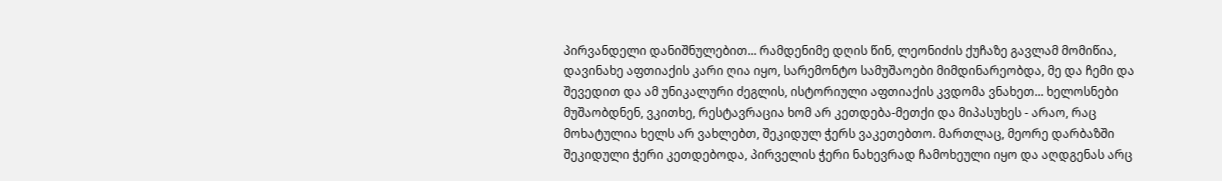პირვანდელი დანიშნულებით... რამდენიმე დღის წინ, ლეონიძის ქუჩაზე გავლამ მომიწია, დავინახე აფთიაქის კარი ღია იყო, სარემონტო სამუშაოები მიმდინარეობდა, მე და ჩემი და შევედით და ამ უნიკალური ძეგლის, ისტორიული აფთიაქის კვდომა ვნახეთ... ხელოსნები მუშაობდნენ, ვკითხე, რესტავრაცია ხომ არ კეთდება-მეთქი და მიპასუხეს - არაო, რაც მოხატულია ხელს არ ვახლებთ, შეკიდულ ჭერს ვაკეთებთო. მართლაც, მეორე დარბაზში შეკიდული ჭერი კეთდებოდა, პირველის ჭერი ნახევრად ჩამოხეული იყო და აღდგენას არც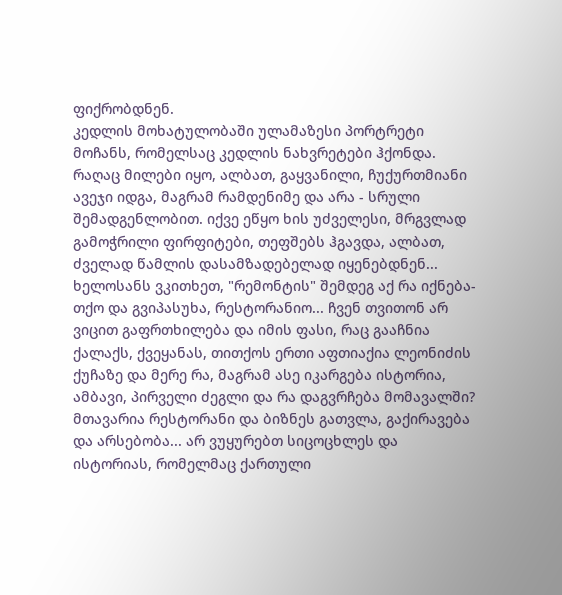ფიქრობდნენ.
კედლის მოხატულობაში ულამაზესი პორტრეტი მოჩანს, რომელსაც კედლის ნახვრეტები ჰქონდა. რაღაც მილები იყო, ალბათ, გაყვანილი, ჩუქურთმიანი ავეჯი იდგა, მაგრამ რამდენიმე და არა - სრული შემადგენლობით. იქვე ეწყო ხის უძველესი, მრგვლად გამოჭრილი ფირფიტები, თეფშებს ჰგავდა, ალბათ, ძველად წამლის დასამზადებელად იყენებდნენ...
ხელოსანს ვკითხეთ, "რემონტის" შემდეგ აქ რა იქნება-თქო და გვიპასუხა, რესტორანიო... ჩვენ თვითონ არ ვიცით გაფრთხილება და იმის ფასი, რაც გააჩნია ქალაქს, ქვეყანას, თითქოს ერთი აფთიაქია ლეონიძის ქუჩაზე და მერე რა, მაგრამ ასე იკარგება ისტორია, ამბავი, პირველი ძეგლი და რა დაგვრჩება მომავალში? მთავარია რესტორანი და ბიზნეს გათვლა, გაქირავება და არსებობა... არ ვუყურებთ სიცოცხლეს და ისტორიას, რომელმაც ქართული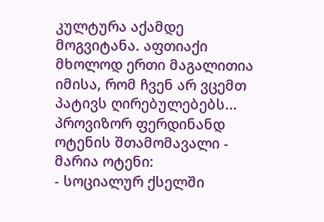კულტურა აქამდე მოგვიტანა. აფთიაქი მხოლოდ ერთი მაგალითია იმისა, რომ ჩვენ არ ვცემთ პატივს ღირებულებებს...
პროვიზორ ფერდინანდ ოტენის შთამომავალი - მარია ოტენი:
- სოციალურ ქსელში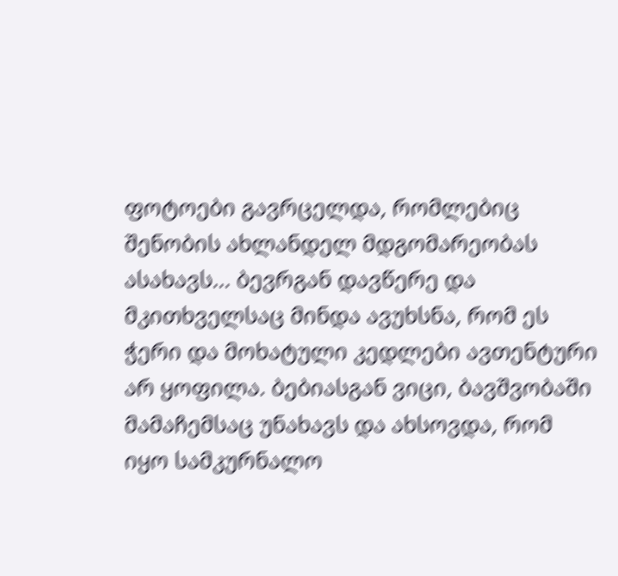ფოტოები გავრცელდა, რომლებიც შენობის ახლანდელ მდგომარეობას ასახავს... ბევრგან დავწერე და მკითხველსაც მინდა ავუხსნა, რომ ეს ჭერი და მოხატული კედლები ავთენტური არ ყოფილა. ბებიასგან ვიცი, ბავშვობაში მამაჩემსაც უნახავს და ახსოვდა, რომ იყო სამკურნალო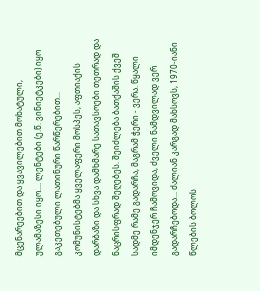მცენარეებით და ყვავილებით მოხატული, ულამაზესი იყო.... ლენტები (ე.წ. ვინიეტკები) იყო გაკეთებული ლათინური წარწერებით...
კომუნისტებმა ყველაფერი მოსპეს, აფთიაქის დარბაზი და სხვა დამხმარე სათავსოები თეთრად და ნაცრისფრად შეღებეს. შეიძლება ბათქაშის ქვეშ სადმე რამე გადარჩა, მაგრამ ჭერი - ვერა. წყალი იმდენჯერ ჩამოვიდა, ძველი ნამდვილად ვერ გადარჩებოდა... ძალიან კარგად მახსოვს, 1970-იანი წლების ბოლოს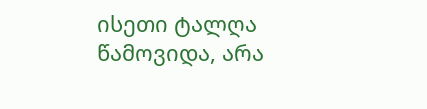ისეთი ტალღა წამოვიდა, არა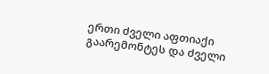ერთი ძველი აფთიაქი გაარემონტეს და ძველი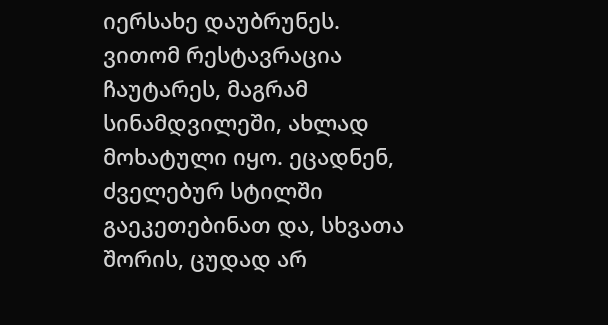იერსახე დაუბრუნეს. ვითომ რესტავრაცია ჩაუტარეს, მაგრამ სინამდვილეში, ახლად მოხატული იყო. ეცადნენ, ძველებურ სტილში გაეკეთებინათ და, სხვათა შორის, ცუდად არ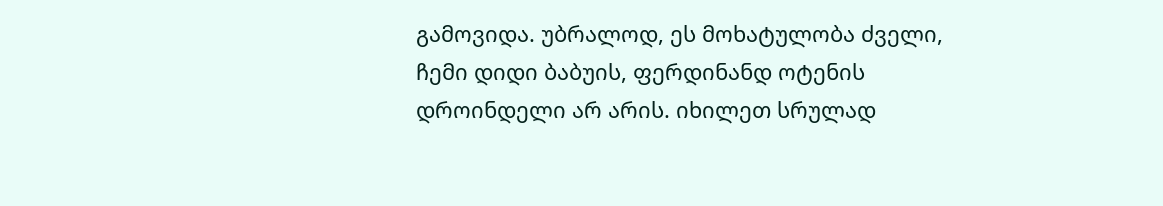გამოვიდა. უბრალოდ, ეს მოხატულობა ძველი, ჩემი დიდი ბაბუის, ფერდინანდ ოტენის დროინდელი არ არის. იხილეთ სრულად